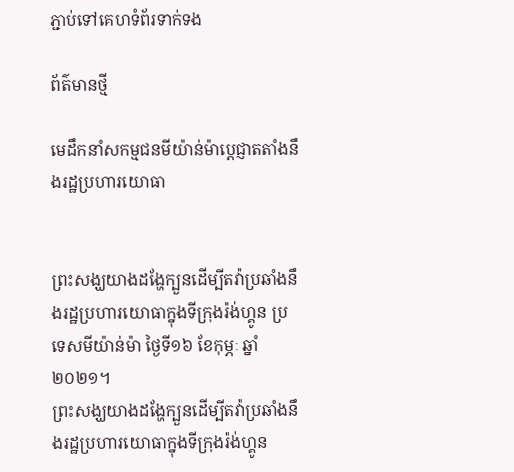ភ្ជាប់ទៅគេហទំព័រទាក់ទង

ព័ត៌មានថ្មី

មេដឹកនាំសកម្មជនមីយ៉ាន់ម៉ាប្ដេជ្ញាតតាំងនឹងរដ្ឋប្រហារយោធា


ព្រះសង្ឃយាងដង្ហែក្បួនដើម្បីតវ៉ាប្រឆាំងនឹងរដ្ឋប្រហារយោធាក្នុងទីក្រុងរ៉ង់ហ្គូន ប្រទេសមីយ៉ាន់ម៉ា ថ្ងៃទី១៦ ខែកុម្ភៈ ឆ្នាំ២០២១។
ព្រះសង្ឃយាងដង្ហែក្បួនដើម្បីតវ៉ាប្រឆាំងនឹងរដ្ឋប្រហារយោធាក្នុងទីក្រុងរ៉ង់ហ្គូន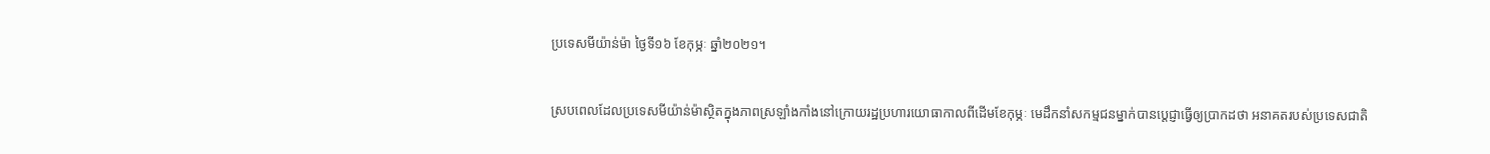ប្រទេសមីយ៉ាន់ម៉ា ថ្ងៃទី១៦ ខែកុម្ភៈ ឆ្នាំ២០២១។

ស្របពេលដែលប្រទេសមីយ៉ាន់ម៉ាស្ថិតក្នុងភាពស្រឡាំងកាំងនៅក្រោយរដ្ឋប្រហារយោធាកាលពីដើមខែកុម្ភៈ មេដឹកនាំសកម្មជនម្នាក់បានប្ដេជ្ញាធ្វើឲ្យប្រាកដថា អនាគតរបស់ប្រទេសជាតិ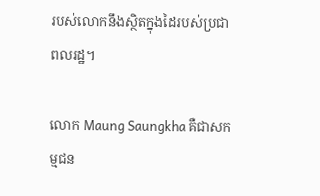របស់លោកនឹងស្ថិតក្នុងដៃរបស់ប្រជាពលរដ្ឋ។

លោក Maung Saungkha គឺជាសកម្មជន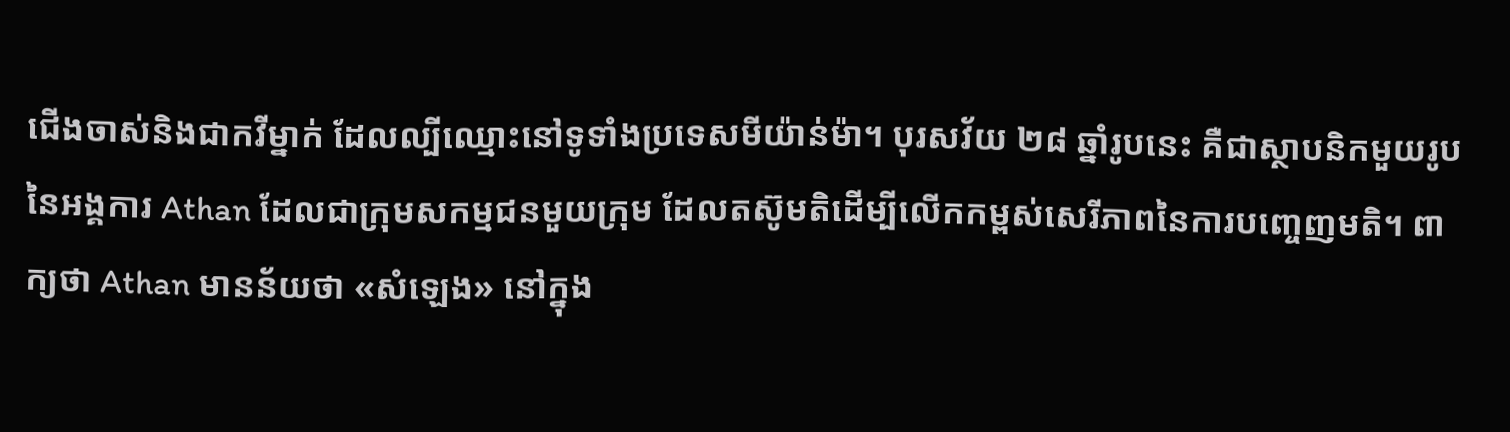ជើងចាស់និងជាកវីម្នាក់ ដែលល្បីឈ្មោះនៅទូទាំងប្រទេសមីយ៉ាន់ម៉ា។ បុរសវ័យ ២៨ ឆ្នាំរូបនេះ គឺជាស្ថាបនិកមួយរូបនៃអង្គការ Athan ដែលជាក្រុមសកម្មជនមួយក្រុម ដែលតស៊ូមតិដើម្បីលើកកម្ពស់សេរីភាពនៃការបញ្ចេញមតិ។ ពាក្យថា Athan មានន័យថា «សំឡេង» នៅក្នុង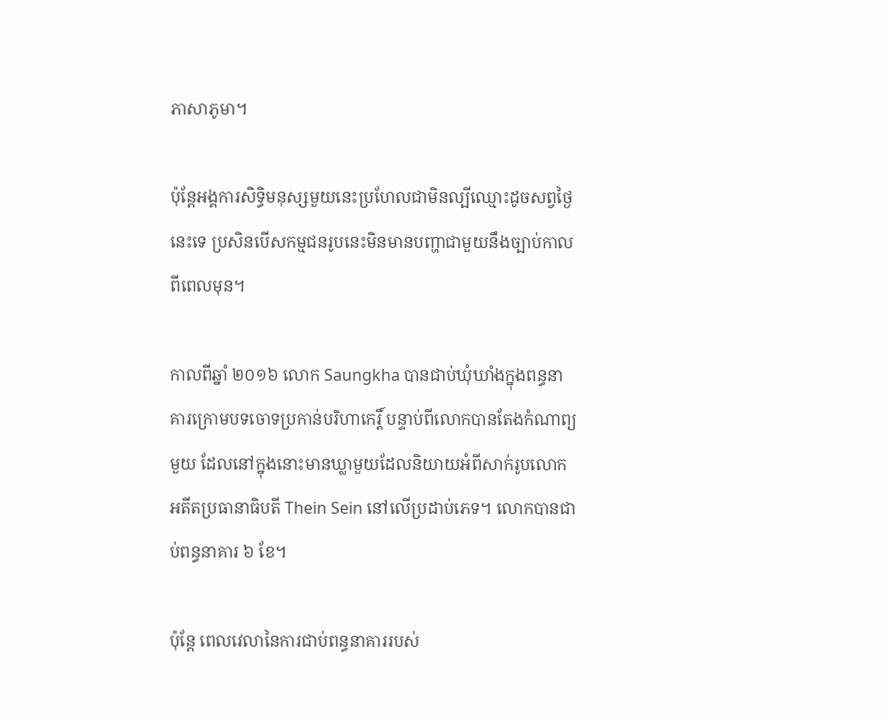ភាសាភូមា។

ប៉ុន្តែអង្គការសិទ្ធិមនុស្សមួយនេះប្រហែលជាមិនល្បីឈ្មោះដូចសព្វថ្ងៃនេះទេ ប្រសិនបើសកម្មជនរូបនេះមិនមានបញ្ហាជាមួយនឹងច្បាប់កាលពីពេលមុន។

កាលពីឆ្នាំ ២០១៦ លោក Saungkha បានជាប់ឃុំឃាំងក្នុងពន្ធនាគារក្រោមបទចោទប្រកាន់បរិហាកេរ្តិ៍ បន្ទាប់ពីលោកបានតែងកំណាព្យមួយ ដែលនៅក្នុងនោះមានឃ្លាមួយដែលនិយាយអំពីសាក់រូបលោកអតីតប្រធានាធិបតី Thein Sein នៅលើប្រដាប់ភេទ។ លោកបានជាប់ពន្ធនាគារ ៦ ខែ។

ប៉ុន្តែ ពេលវេលានៃការជាប់ពន្ធនាគាររបស់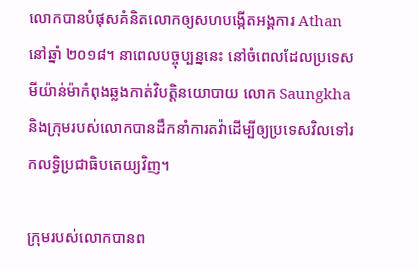លោកបានបំផុសគំនិតលោកឲ្យសហបង្កើតអង្គការ Athan នៅឆ្នាំ ២០១៨។ នាពេលបច្ចុប្បន្ននេះ នៅចំពេលដែលប្រទេសមីយ៉ាន់ម៉ាកំពុងឆ្លងកាត់វិបត្តិនយោបាយ លោក Saungkha និងក្រុមរបស់លោកបានដឹកនាំការតវ៉ាដើម្បីឲ្យប្រទេសវិលទៅរកលទ្ធិប្រជាធិបតេយ្យវិញ។

ក្រុមរបស់លោកបានព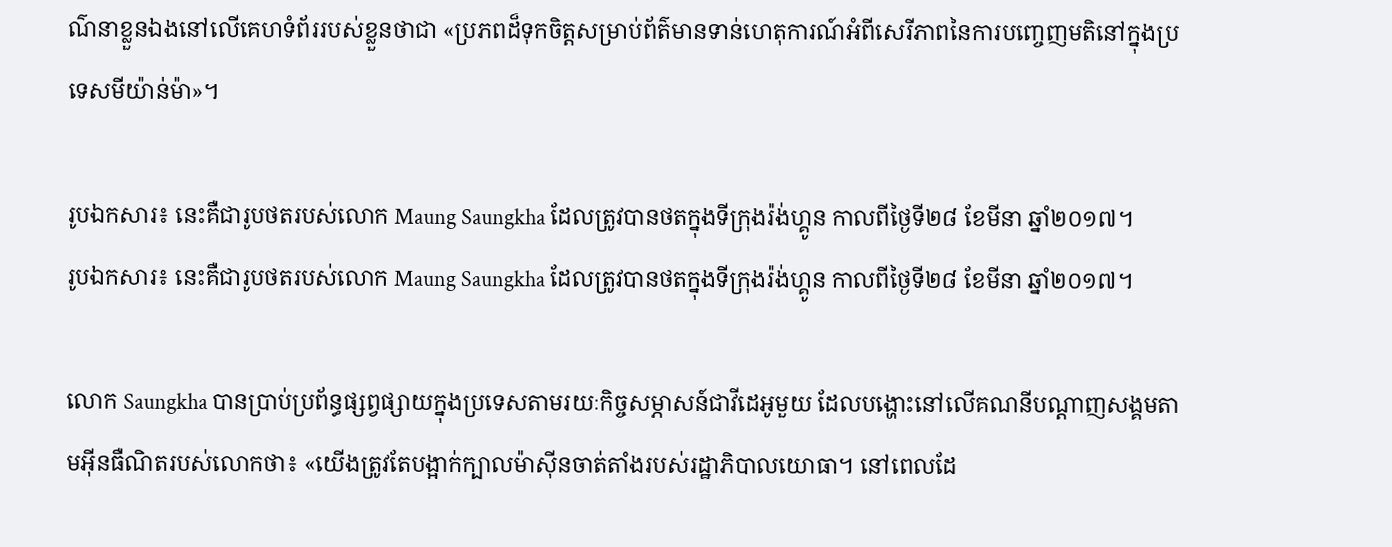ណ៌នាខ្លួនឯងនៅលើគេហទំព័ររបស់ខ្លួនថាជា «ប្រភពដ៏ទុកចិត្តសម្រាប់ព័ត៌មានទាន់ហេតុការណ៍អំពីសេរីភាពនៃការបញ្ចេញមតិនៅក្នុងប្រទេសមីយ៉ាន់ម៉ា»។

រូបឯកសារ៖ នេះគឺជារូបថតរបស់លោក Maung Saungkha ដែលត្រូវបានថតក្នុងទីក្រុងរ៉ង់ហ្គូន កាលពីថ្ងៃទី២៨ ខែមីនា ឆ្នាំ២០១៧។
រូបឯកសារ៖ នេះគឺជារូបថតរបស់លោក Maung Saungkha ដែលត្រូវបានថតក្នុងទីក្រុងរ៉ង់ហ្គូន កាលពីថ្ងៃទី២៨ ខែមីនា ឆ្នាំ២០១៧។

លោក Saungkha បានប្រាប់ប្រព័ន្ធផ្សព្វផ្សាយក្នុងប្រទេសតាមរយៈកិច្ចសម្ភាសន៍ជាវីដេអូមួយ ដែលបង្ហោះនៅលើគណនីបណ្ដាញសង្គមតាមអ៊ីនធឺណិតរបស់លោកថា៖ «យើងត្រូវតែបង្អាក់ក្បាលម៉ាស៊ីនចាត់តាំងរបស់រដ្ឋាភិបាលយោធា។ នៅពេលដែ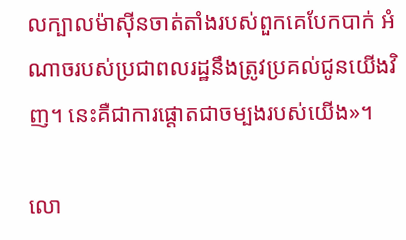លក្បាលម៉ាស៊ីនចាត់តាំងរបស់ពួកគេបែកបាក់ អំណាចរបស់ប្រជាពលរដ្ឋនឹងត្រូវប្រគល់ជូនយើងវិញ។ នេះគឺជាការផ្ដោតជាចម្បងរបស់យើង»។

លោ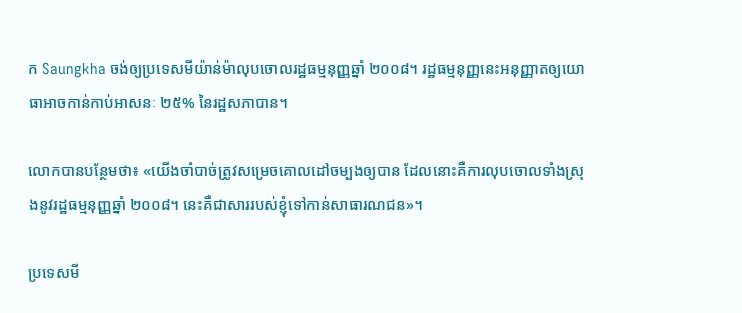ក Saungkha ចង់ឲ្យប្រទេសមីយ៉ាន់ម៉ាលុបចោលរដ្ឋធម្មនុញ្ញឆ្នាំ ២០០៨។ រដ្ឋធម្មនុញ្ញនេះអនុញ្ញាតឲ្យយោធាអាចកាន់កាប់អាសនៈ ២៥% នៃរដ្ឋសភាបាន។

លោកបានបន្ថែមថា៖ «យើងចាំបាច់ត្រូវសម្រេចគោលដៅចម្បងឲ្យបាន ដែលនោះគឺការលុបចោលទាំងស្រុងនូវរដ្ឋធម្មនុញ្ញឆ្នាំ ២០០៨។ នេះគឺជាសាររបស់ខ្ញុំទៅកាន់សាធារណជន»។

ប្រទេសមី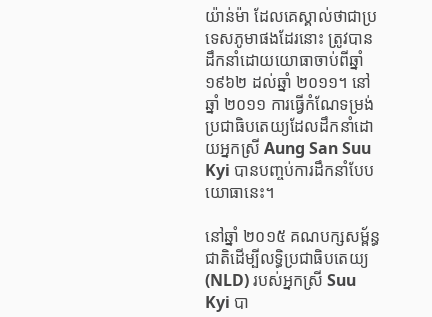យ៉ាន់ម៉ា ដែលគេស្គាល់ថាជាប្រទេសភូមាផងដែរនោះ ត្រូវបានដឹកនាំដោយយោធាចាប់ពីឆ្នាំ ១៩៦២ ដល់ឆ្នាំ ២០១១។ នៅឆ្នាំ ២០១១ ការធ្វើកំណែទម្រង់ប្រជាធិបតេយ្យដែលដឹកនាំដោយអ្នកស្រី Aung San Suu Kyi បានបញ្ចប់ការដឹកនាំបែបយោធានេះ។

នៅឆ្នាំ ២០១៥ គណបក្សសម្ព័ន្ធជាតិដើម្បីលទ្ធិប្រជាធិបតេយ្យ (NLD) របស់អ្នកស្រី Suu Kyi បា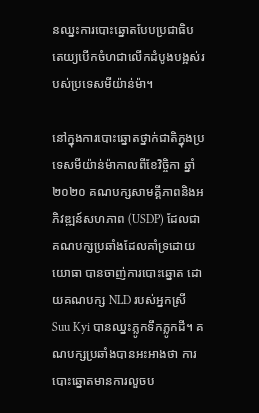នឈ្នះការបោះឆ្នោតបែបប្រជាធិបតេយ្យបើកចំហជាលើកដំបូងបង្អស់របស់ប្រទេសមីយ៉ាន់ម៉ា។

នៅក្នុងការបោះឆ្នោតថ្នាក់ជាតិក្នុងប្រទេសមីយ៉ាន់ម៉ាកាលពីខែវិច្ចិកា ឆ្នាំ ២០២០ គណបក្សសាមគ្គីភាពនិងអភិវឌ្ឍន៍សហភាព (USDP) ដែលជាគណបក្សប្រឆាំងដែលគាំទ្រដោយយោធា បានចាញ់ការបោះឆ្នោត ដោយគណបក្ស NLD របស់អ្នកស្រី Suu Kyi បានឈ្នះភ្លូកទឹកភ្លូកដី។ គណបក្សប្រឆាំងបានអះអាងថា ការបោះឆ្នោតមានការលួចប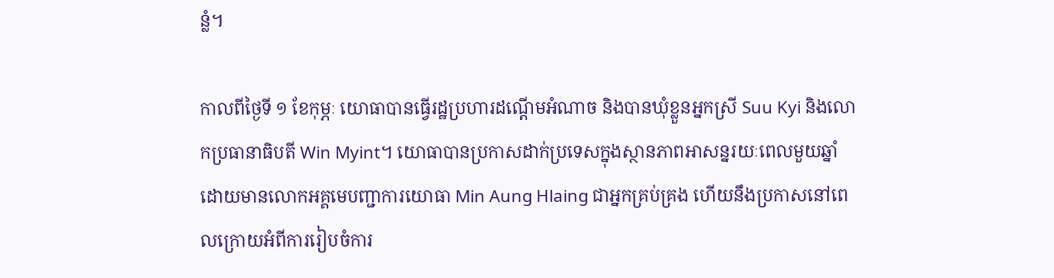ន្លំ។

កាលពីថ្ងៃទី ១ ខែកុម្ភៈ យោធាបានធ្វើរដ្ឋប្រហារដណ្ដើមអំណាច និងបានឃុំខ្លួនអ្នកស្រី Suu Kyi និងលោកប្រធានាធិបតី Win Myint។ យោធាបានប្រកាសដាក់ប្រទេសក្នុងស្ថានភាពអាសន្នរយៈពេលមួយឆ្នាំ ដោយមានលោកអគ្គមេបញ្ជាការយោធា Min Aung Hlaing ជាអ្នកគ្រប់គ្រង ហើយនឹងប្រកាសនៅពេលក្រោយអំពីការរៀបចំការ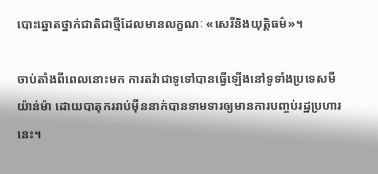បោះឆ្នោតថ្នាក់ជាតិជាថ្មីដែលមានលក្ខណៈ «សេរីនិងយុត្តិធម៌»។

ចាប់តាំងពីពេលនោះមក ការតវ៉ាជាទូទៅបានធ្វើឡើងនៅទូទាំងប្រទេសមីយ៉ាន់ម៉ា ដោយបាតុកររាប់ម៉ឺននាក់បានទាមទារឲ្យមានការបញ្ចប់រដ្ឋប្រហារនេះ។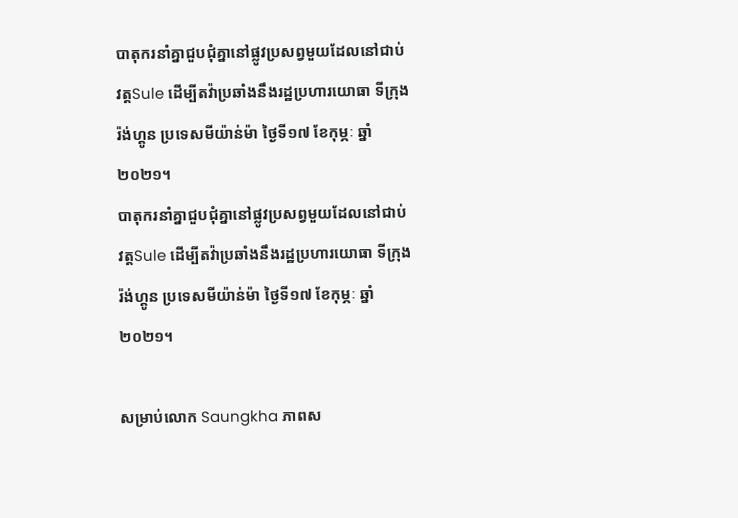បាតុករនាំគ្នាជួបជុំគ្នានៅផ្លូវប្រសព្វមួយដែលនៅជាប់វត្តSule ដើម្បីតវ៉ាប្រឆាំងនឹងរដ្ឋប្រហារយោធា ទីក្រុងរ៉ង់ហ្គូន ប្រទេសមីយ៉ាន់ម៉ា ថ្ងៃទី១៧ ខែកុម្ភៈ ឆ្នាំ២០២១។
បាតុករនាំគ្នាជួបជុំគ្នានៅផ្លូវប្រសព្វមួយដែលនៅជាប់វត្តSule ដើម្បីតវ៉ាប្រឆាំងនឹងរដ្ឋប្រហារយោធា ទីក្រុងរ៉ង់ហ្គូន ប្រទេសមីយ៉ាន់ម៉ា ថ្ងៃទី១៧ ខែកុម្ភៈ ឆ្នាំ២០២១។

សម្រាប់លោក Saungkha ភាពស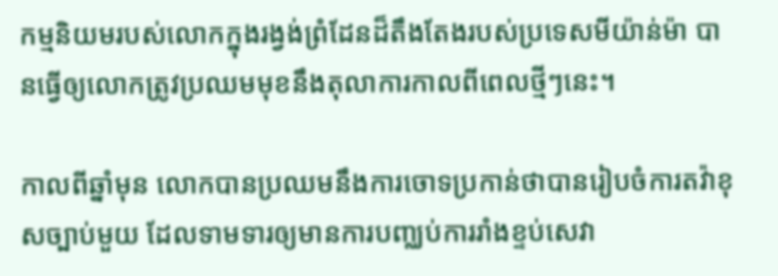កម្មនិយមរបស់លោកក្នុងរង្វង់ព្រំដែនដ៏តឹងតែងរបស់ប្រទេសមីយ៉ាន់ម៉ា បានធ្វើឲ្យលោកត្រូវប្រឈមមុខនឹងតុលាការកាលពីពេលថ្មីៗនេះ។

កាលពីឆ្នាំមុន លោកបានប្រឈមនឹងការចោទប្រកាន់ថាបានរៀបចំការតវ៉ាខុសច្បាប់មួយ ដែលទាមទារឲ្យមានការបញ្ឈប់ការរាំងខ្ទប់សេវា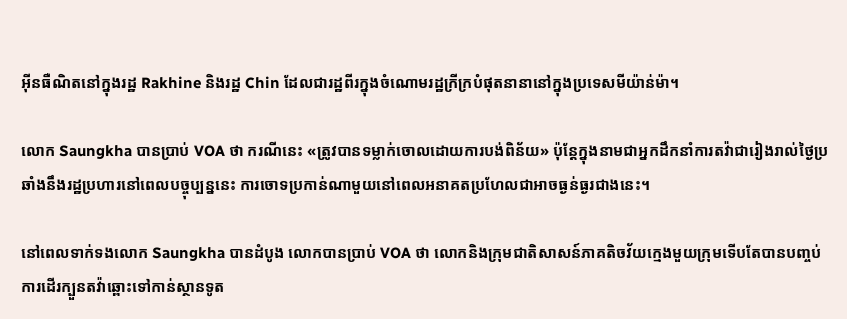អ៊ីនធឺណិតនៅក្នុងរដ្ឋ Rakhine និងរដ្ឋ Chin ដែលជារដ្ឋពីរក្នុងចំណោមរដ្ឋក្រីក្របំផុតនានានៅក្នុងប្រទេសមីយ៉ាន់ម៉ា។

លោក Saungkha បានប្រាប់ VOA ថា ករណីនេះ «ត្រូវបានទម្លាក់ចោលដោយការបង់ពិន័យ» ប៉ុន្តែក្នុងនាមជាអ្នកដឹកនាំការតវ៉ាជារៀងរាល់ថ្ងៃប្រឆាំងនឹងរដ្ឋប្រហារនៅពេលបច្ចុប្បន្ននេះ ការចោទប្រកាន់ណាមួយនៅពេលអនាគតប្រហែលជាអាចធ្ងន់ធ្ងរជាងនេះ។

នៅពេលទាក់ទងលោក Saungkha បានដំបូង លោកបានប្រាប់ VOA ថា លោកនិងក្រុមជាតិសាសន៍ភាគតិចវ័យក្មេងមួយក្រុមទើបតែបានបញ្ចប់ការដើរក្បួនតវ៉ាឆ្ពោះទៅកាន់ស្ថានទូត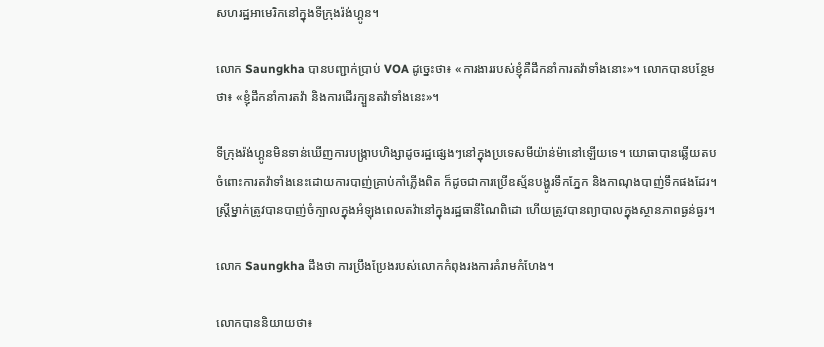សហរដ្ឋអាមេរិកនៅក្នុងទីក្រុងរ៉ង់ហ្គូន។

លោក Saungkha បានបញ្ជាក់ប្រាប់ VOA ដូច្នេះថា៖ «ការងាររបស់ខ្ញុំគឺដឹកនាំការតវ៉ាទាំងនោះ»។ លោកបានបន្ថែមថា៖ «ខ្ញុំដឹកនាំការតវ៉ា និងការដើរក្បួនតវ៉ាទាំងនេះ»។

ទីក្រុងរ៉ង់ហ្គូនមិនទាន់ឃើញការបង្ក្រាបហិង្សាដូចរដ្ឋផ្សេងៗនៅក្នុងប្រទេសមីយ៉ាន់ម៉ានៅឡើយទេ។ យោធាបានឆ្លើយតបចំពោះការតវ៉ាទាំងនេះដោយការបាញ់គ្រាប់កាំភ្លើងពិត ក៏ដូចជាការប្រើឧស្ម័នបង្ហូរទឹកភ្នែក និងកាណុងបាញ់ទឹកផងដែរ។ ស្ត្រីម្នាក់ត្រូវបានបាញ់ចំក្បាលក្នុងអំឡុងពេលតវ៉ានៅក្នុងរដ្ឋធានីណៃពិដោ ហើយត្រូវបានព្យាបាលក្នុងស្ថានភាពធ្ងន់ធ្ងរ។

លោក Saungkha ដឹងថា ការប្រឹងប្រែងរបស់លោកកំពុងរងការគំរាមកំហែង។

លោកបាននិយាយថា៖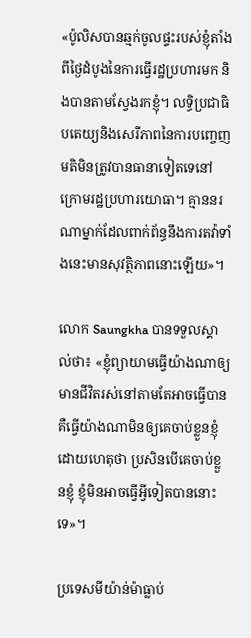«ប៉ូលិសបានឆ្មក់ចូលផ្ទះរបស់ខ្ញុំតាំងពីថ្ងៃដំបូងនៃការធ្វើរដ្ឋប្រហារមក និងបានតាមស្វែងរកខ្ញុំ។ លទ្ធិប្រជាធិបតេយ្យនិងសេរីភាពនៃការបញ្ចេញមតិមិនត្រូវបានធានាទៀតទេនៅក្រោមរដ្ឋប្រហារយោធា។ គ្មាននរណាម្នាក់ដែលពាក់ព័ន្ធនឹងការតវ៉ាទាំងនេះមានសុវត្ថិភាពនោះឡើយ»។

លោក Saungkha បានទទួលស្គាល់ថា៖ «ខ្ញុំព្យាយាមធ្វើយ៉ាងណាឲ្យមានជីវិតរស់នៅតាមតែអាចធ្វើបាន គឺធ្វើយ៉ាងណាមិនឲ្យគេចាប់ខ្លួនខ្ញុំ ដោយហេតុថា ប្រសិនបើគេចាប់ខ្លួនខ្ញុំ ខ្ញុំមិនអាចធ្វើអ្វីទៀតបាននោះទេ»។

ប្រទេសមីយ៉ាន់ម៉ាធ្លាប់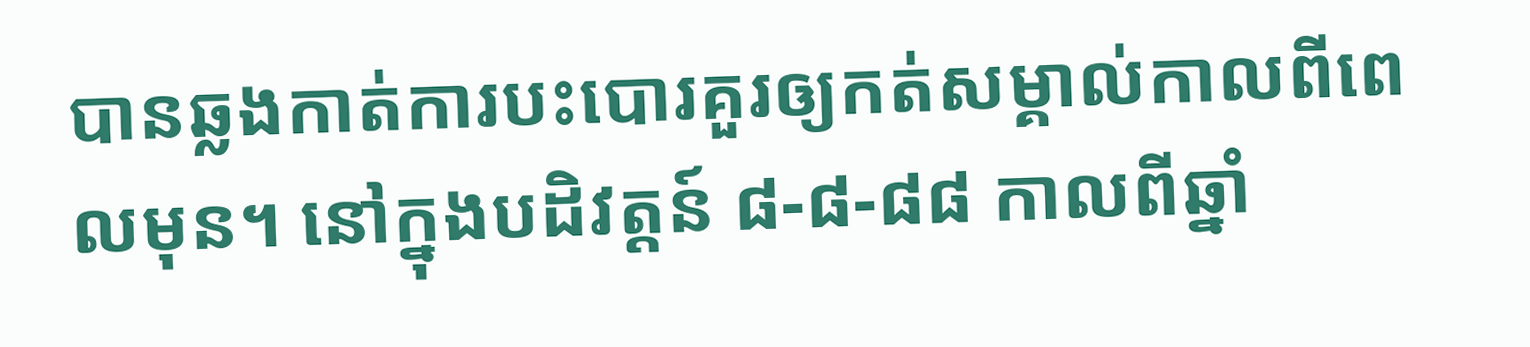បានឆ្លងកាត់ការបះបោរគួរឲ្យកត់សម្គាល់កាលពីពេលមុន។ នៅក្នុងបដិវត្តន៍ ៨-៨-៨៨ កាលពីឆ្នាំ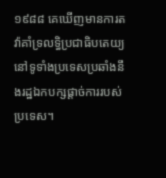១៩៨៨ គេឃើញមានការតវ៉ាគាំទ្រលទ្ធិប្រជាធិបតេយ្យនៅទូទាំងប្រទេសប្រឆាំងនឹងរដ្ឋឯកបក្សផ្ដាច់ការរបស់ប្រទេស។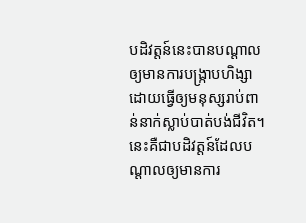បដិវត្តន៍នេះបានបណ្ដាលឲ្យមានការបង្ក្រាបហិង្សា ដោយធ្វើឲ្យមនុស្សរាប់ពាន់នាក់ស្លាប់បាត់បង់ជីវិត។ នេះគឺជាបដិវត្តន៍ដែលបណ្ដាលឲ្យមានការ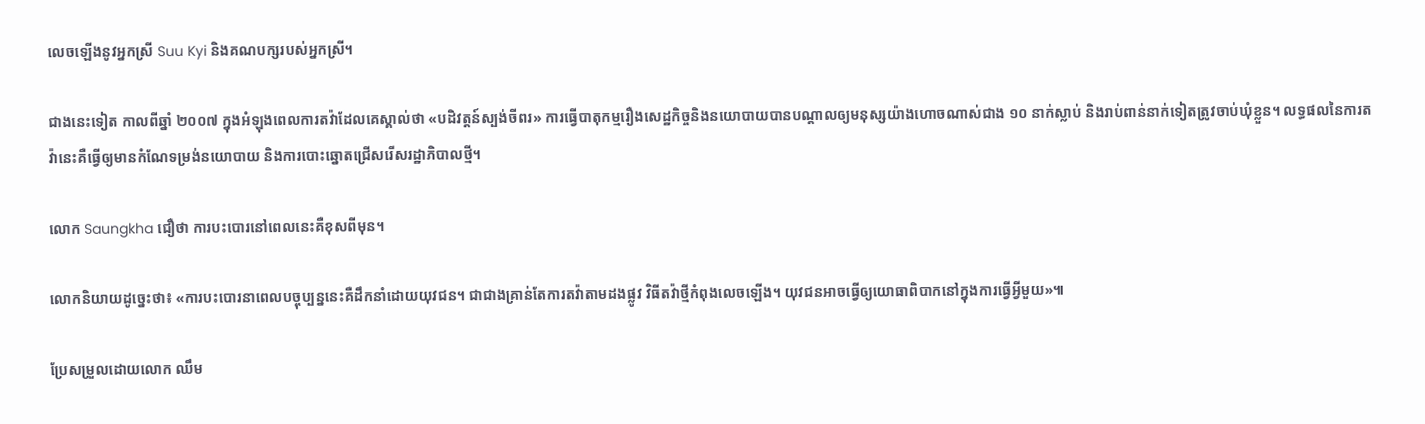លេចឡើងនូវអ្នកស្រី Suu Kyi និងគណបក្សរបស់អ្នកស្រី។

ជាងនេះទៀត កាលពីឆ្នាំ ២០០៧ ក្នុងអំឡុងពេលការតវ៉ាដែលគេស្គាល់ថា «បដិវត្តន៍ស្បង់ចីពរ» ការធ្វើបាតុកម្មរឿងសេដ្ឋកិច្ចនិងនយោបាយបានបណ្ដាលឲ្យមនុស្សយ៉ាងហោចណាស់ជាង ១០ នាក់ស្លាប់ និងរាប់ពាន់នាក់ទៀតត្រូវចាប់ឃុំខ្លួន។ លទ្ធផលនៃការតវ៉ានេះគឺធ្វើឲ្យមានកំណែទម្រង់នយោបាយ និងការបោះឆ្នោតជ្រើសរើសរដ្ឋាភិបាលថ្មី។

លោក Saungkha ជឿថា ការបះបោរនៅពេលនេះគឺខុសពីមុន។

លោកនិយាយដូច្នេះថា៖ «ការបះបោរនាពេលបច្ចុប្បន្ននេះគឺដឹកនាំដោយយុវជន។ ជាជាងគ្រាន់តែការតវ៉ាតាមដងផ្លូវ វិធីតវ៉ាថ្មីកំពុងលេចឡើង។ យុវជនអាចធ្វើឲ្យយោធាពិបាកនៅក្នុងការធ្វើអ្វីមួយ»៕

ប្រែសម្រួលដោយលោក ឈឹម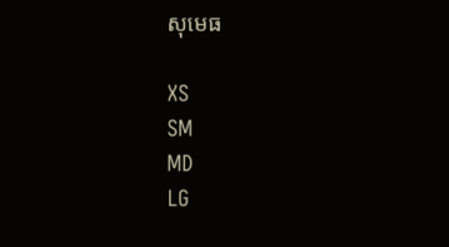សុមេធ

XS
SM
MD
LG